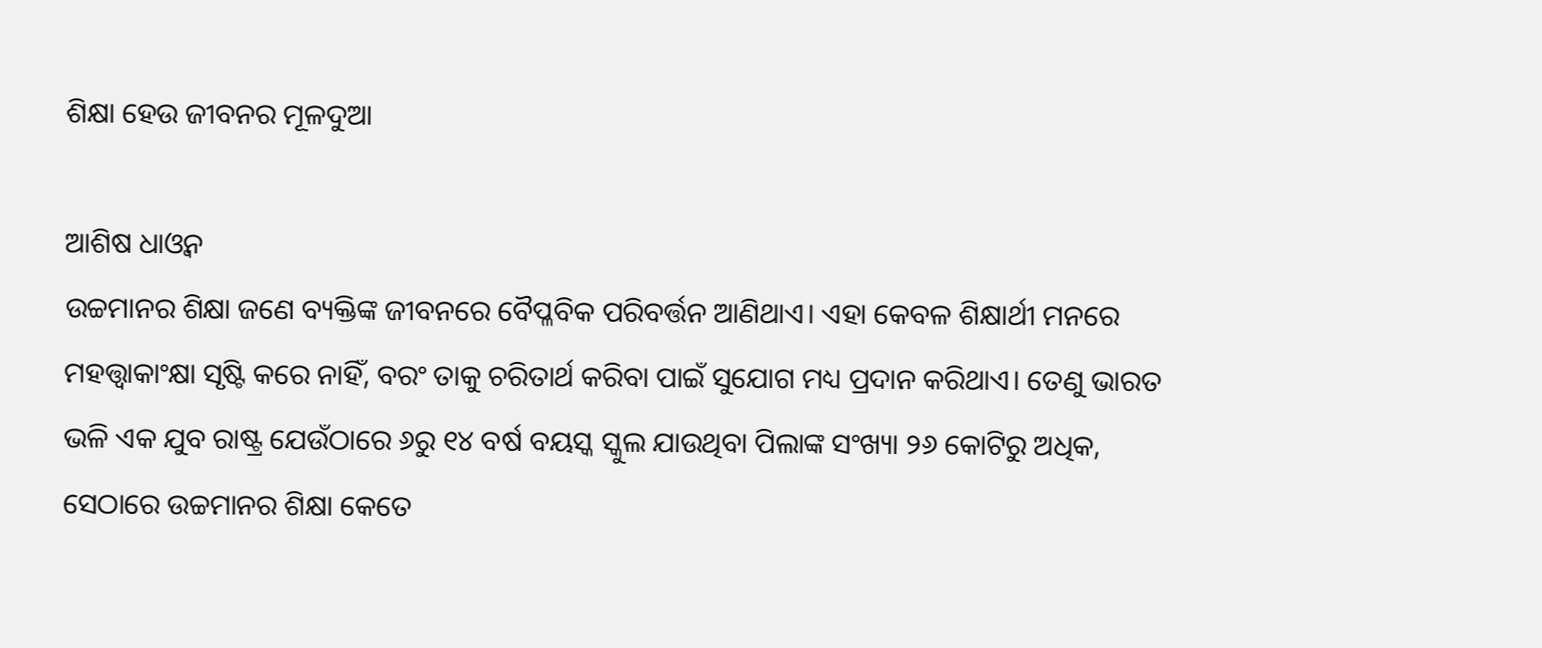ଶିକ୍ଷା ହେଉ ଜୀବନର ମୂଳଦୁଆ

ଆଶିଷ ଧାଓ୍ବନ
ଉଚ୍ଚମାନର ଶିକ୍ଷା ଜଣେ ବ୍ୟକ୍ତିଙ୍କ ଜୀବନରେ ବୈପ୍ଳବିକ ପରିବର୍ତ୍ତନ ଆଣିଥାଏ। ଏହା କେବଳ ଶିକ୍ଷାର୍ଥୀ ମନରେ ମହତ୍ତ୍ୱାକାଂକ୍ଷା ସୃଷ୍ଟି କରେ ନାହିଁ, ବରଂ ତାକୁ ଚରିତାର୍ଥ କରିବା ପାଇଁ ସୁଯୋଗ ମଧ୍ୟ ପ୍ରଦାନ କରିଥାଏ। ତେଣୁ ଭାରତ ଭଳି ଏକ ଯୁବ ରାଷ୍ଟ୍ର ଯେଉଁଠାରେ ୬ରୁ ୧୪ ବର୍ଷ ବୟସ୍କ ସ୍କୁଲ ଯାଉଥିବା ପିଲାଙ୍କ ସଂଖ୍ୟା ୨୬ କୋଟିରୁ ଅଧିକ, ସେଠାରେ ଉଚ୍ଚମାନର ଶିକ୍ଷା କେତେ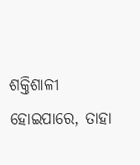ଶକ୍ତିଶାଳୀ ହୋଇପାରେ, ତାହା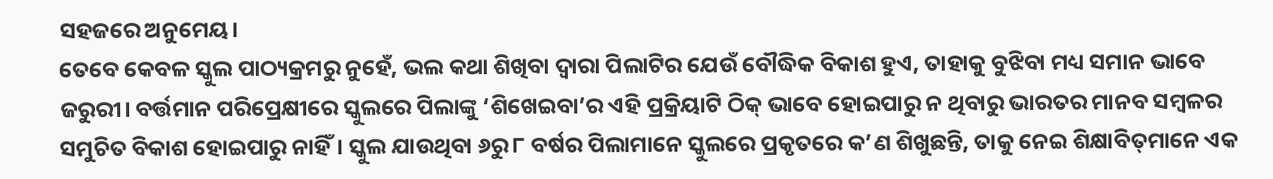ସହଜରେ ଅନୁମେୟ।
ତେବେ କେବଳ ସ୍କୁଲ ପାଠ୍ୟକ୍ରମରୁ ନୁହେଁ, ଭଲ କଥା ଶିଖିବା ଦ୍ୱାରା ପିଲାଟିର ଯେଉଁ ବୌଦ୍ଧିକ ବିକାଶ ହୁଏ, ତାହାକୁ ବୁଝିବା ମଧ୍ୟ ସମାନ ଭାବେ ଜରୁରୀ। ବର୍ତ୍ତମାନ ପରିପ୍ରେକ୍ଷୀରେ ସ୍କୁଲରେ ପିଲାଙ୍କୁ ‘ଶିଖେଇବା’ର ଏହି ପ୍ରକ୍ରିୟାଟି ଠିକ୍‌ ଭାବେ ହୋଇପାରୁ ନ ଥିବାରୁ ଭାରତର ମାନବ ସମ୍ବଳର ସମୁଚିତ ବିକାଶ ହୋଇପାରୁ ନାହିଁ। ସ୍କୁଲ ଯାଉଥିବା ୬ରୁ ୮ ବର୍ଷର ପିଲାମାନେ ସ୍କୁଲରେ ପ୍ରକୃତରେ କ’ଣ ଶିଖୁଛନ୍ତି, ତାକୁ ନେଇ ଶିକ୍ଷାବିତ୍‌ମାନେ ଏକ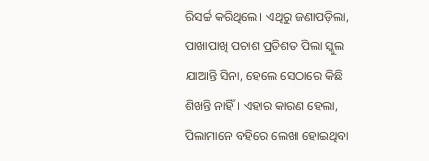ରିସର୍ଚ୍ଚ କରିଥିଲେ। ଏଥିରୁ ଜଣାପଡ଼ିଲା, ପାଖାପାଖି ପଚାଶ ପ୍ରତିଶତ ପିଲା ସ୍କୁଲ ଯାଆନ୍ତି ସିନା, ହେଲେ ସେଠାରେ କିଛି ଶିଖନ୍ତି ନାହିଁ। ଏହାର କାରଣ ହେଲା, ପିଲାମାନେ ବହିରେ ଲେଖା ହୋଇଥିବା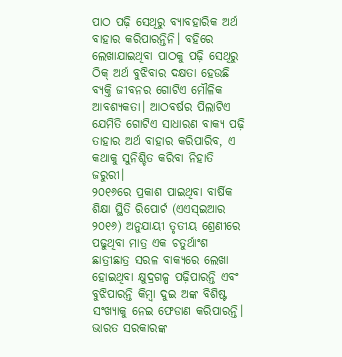ପାଠ ପଢ଼ି ସେଥିରୁ ବ୍ୟାବହାରିକ ଅର୍ଥ ବାହାର କରିପାରନ୍ତିନି। ବହିରେ ଲେଖାଯାଇଥିବା ପାଠକୁ ପଢ଼ି ସେଥିରୁ ଠିକ୍‌ ଅର୍ଥ ବୁଝିବାର ଦକ୍ଷତା ହେଉଛି ବ୍ୟକ୍ତି ଜୀବନର ଗୋଟିଏ ମୌଳିକ ଆବଶ୍ୟକତା। ଆଠବର୍ଷର ପିଲାଟିଏ ଯେମିତି ଗୋଟିଏ ସାଧାରଣ ବାକ୍ୟ ପଢ଼ି ତାହାର ଅର୍ଥ ବାହାର କରିପାରିବ, ଏ କଥାକୁ ସୁନିଶ୍ଚିତ କରିବା ନିହାତି ଜରୁରୀ।
୨୦୧୬ରେ ପ୍ରକାଶ ପାଇଥିବା ବାର୍ଷିକ ଶିକ୍ଷା ସ୍ଥିତି ରିପୋର୍ଟ (ଏଏସ୍‌ଇଆର ୨୦୧୬) ଅନୁଯାୟୀ ତୃତୀୟ ଶ୍ରେଣୀରେ ପଢୁଥିବା ମାତ୍ର ଏକ ଚତୁର୍ଥାଂଶ ଛାତ୍ରୀଛାତ୍ର ସରଳ ବାକ୍ୟରେ ଲେଖା ହୋଇଥିବା କ୍ଷୁଦ୍ରଗଳ୍ପ ପଢ଼ିପାରନ୍ତି ଏବଂ ବୁଝିପାରନ୍ତି କିମ୍ବା ଦୁଇ ଅଙ୍କ ବିଶିଷ୍ଟ ସଂଖ୍ୟାକୁ ନେଇ ଫେଡାଣ କରିପାରନ୍ତି। ଭାରତ ସରକାରଙ୍କ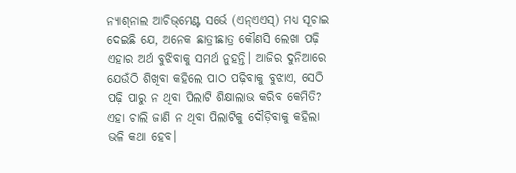ନ୍ୟାଶ୍‌ନାଲ ଆଚିଭ୍‌ମେଣ୍ଟ ସର୍ଭେ (ଏନ୍‌ଏଏସ୍‌) ମଧ୍ୟ ସୂଚାଇ ଦେଇଛି ଯେ, ଅନେକ ଛାତ୍ରୀଛାତ୍ର କୌଣସି ଲେଖା ପଢ଼ି ଏହାର ଅର୍ଥ ବୁଝିବାକୁ ସମର୍ଥ ନୁହନ୍ତି। ଆଜିର ଦୁନିଆରେ ଯେଉଁଠି ଶିଖିବା କହିଲେ ପାଠ ପଢ଼ିବାକୁ ବୁଝାଏ, ସେଠି ପଢ଼ି ପାରୁ ନ ଥିବା ପିଲାଟି ଶିକ୍ଷାଲାଭ କରିବ କେମିତି? ଏହା ଚାଲି ଜାଣି ନ ଥିବା ପିଲାଟିକୁ ଦୌଡ଼ିବାକୁ କହିଲା ଭଳି କଥା ହେବ।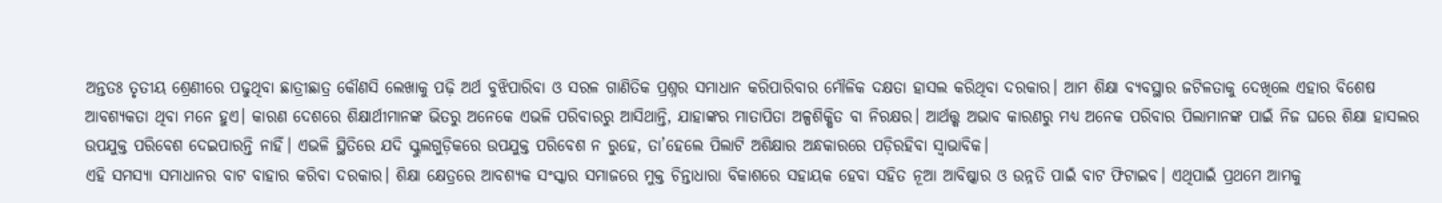ଅନ୍ତତଃ ତୃତୀୟ ଶ୍ରେଣୀରେ ପଢୁଥିବା ଛାତ୍ରୀଛାତ୍ର କୌଣସି ଲେଖାକୁ ପଢ଼ି ଅର୍ଥ ବୁଝିପାରିବା ଓ ସରଳ ଗାଣିତିକ ପ୍ରଶ୍ନର ସମାଧାନ କରିପାରିବାର ମୌଳିକ ଦକ୍ଷତା ହାସଲ କରିଥିବା ଦରକାର। ଆମ ଶିକ୍ଷା ବ୍ୟବସ୍ଥାର ଜଟିଳତାକୁ ଦେଖିଲେ ଏହାର ବିଶେଷ ଆବଶ୍ୟକତା ଥିବା ମନେ ହୁଏ। କାରଣ ଦେଶରେ ଶିକ୍ଷାର୍ଥୀମାନଙ୍କ ଭିତରୁ ଅନେକେ ଏଭଳି ପରିବାରରୁ ଆସିଥାନ୍ତି, ଯାହାଙ୍କର ମାତାପିତା ଅଳ୍ପଶିକ୍ଷିତ ବା ନିରକ୍ଷର। ଆର୍ଥତ୍ତ୍କ ଅଭାବ କାରଣରୁ ମଧ୍ୟ ଅନେକ ପରିବାର ପିଲାମାନଙ୍କ ପାଇଁ ନିଜ ଘରେ ଶିକ୍ଷା ହାସଲର ଉପଯୁକ୍ତ ପରିବେଶ ଦେଇପାରନ୍ତି ନାହିଁ। ଏଭଳି ସ୍ଥିତିରେ ଯଦି ସ୍କୁଲଗୁଡ଼ିକରେ ଉପଯୁକ୍ତ ପରିବେଶ ନ ରୁହେ, ତା’ହେଲେ ପିଲାଟି ଅଶିକ୍ଷାର ଅନ୍ଧକାରରେ ପଡ଼ିରହିବା ସ୍ବାଭାବିକ।
ଏହି ସମସ୍ୟା ସମାଧାନର ବାଟ ବାହାର କରିବା ଦରକାର। ଶିକ୍ଷା କ୍ଷେତ୍ରରେ ଆବଶ୍ୟକ ସଂସ୍କାର ସମାଜରେ ମୁକ୍ତ ଚିନ୍ତାଧାରା ବିକାଶରେ ସହାୟକ ହେବା ସହିତ ନୂଆ ଆବିଷ୍କାର ଓ ଉନ୍ନତି ପାଇଁ ବାଟ ଫିଟାଇବ। ଏଥିପାଇଁ ପ୍ରଥମେ ଆମକୁ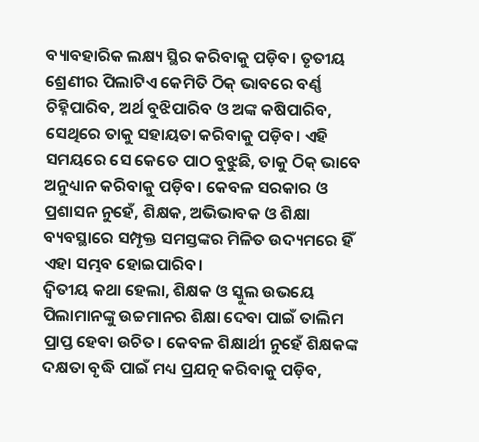ବ୍ୟାବହାରିକ ଲକ୍ଷ୍ୟ ସ୍ଥିର କରିବାକୁ ପଡ଼ିବ। ତୃତୀୟ ଶ୍ରେଣୀର ପିଲାଟିଏ କେମିତି ଠିକ୍‌ ଭାବରେ ବର୍ଣ୍ଣ ଚିହ୍ନିପାରିବ, ଅର୍ଥ ବୁଝିପାରିବ ଓ ଅଙ୍କ କଷିପାରିବ, ସେଥିରେ ତାକୁ ସହାୟତା କରିବାକୁ ପଡ଼ିବ। ଏହି ସମୟରେ ସେ କେତେ ପାଠ ବୁଝୁଛି, ତାକୁ ଠିକ୍‌ ଭାବେ ଅନୁଧ୍ୟାନ କରିବାକୁ ପଡ଼ିବ। କେବଳ ସରକାର ଓ ପ୍ରଶାସନ ନୁହେଁ, ଶିକ୍ଷକ, ଅଭିଭାବକ ଓ ଶିକ୍ଷା ବ୍ୟବସ୍ଥାରେ ସମ୍ପୃକ୍ତ ସମସ୍ତଙ୍କର ମିଳିତ ଉଦ୍ୟମରେ ହିଁ ଏହା ସମ୍ଭବ ହୋଇପାରିବ।
ଦ୍ୱିତୀୟ କଥା ହେଲା, ଶିକ୍ଷକ ଓ ସ୍କୁଲ ଉଭୟେ ପିଲାମାନଙ୍କୁ ଉଚ୍ଚମାନର ଶିକ୍ଷା ଦେବା ପାଇଁ ତାଲିମ ପ୍ରାପ୍ତ ହେବା ଉଚିତ। କେବଳ ଶିକ୍ଷାର୍ଥୀ ନୁହେଁ ଶିକ୍ଷକଙ୍କ ଦକ୍ଷତା ବୃଦ୍ଧି ପାଇଁ ମଧ୍ୟ ପ୍ରଯତ୍ନ କରିବାକୁ ପଡ଼ିବ,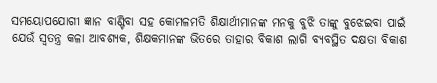ସମୟୋପଯୋଗୀ ଜ୍ଞାନ ବାଣ୍ଟିବା ସହ କୋମଳମତି ଶିକ୍ଷାର୍ଥୀମାନଙ୍କ ମନକୁ ବୁଝି ତାଙ୍କୁ ବୁଝେଇବା ପାଇଁ ଯେଉଁ ସ୍ବତନ୍ତ୍ର କଳା ଆବଶ୍ୟକ, ଶିକ୍ଷକମାନଙ୍କ ଭିତରେ ତାହାର ବିକାଶ ଲାଗି ବ୍ୟବସ୍ଥିତ ଦକ୍ଷତା ବିକାଶ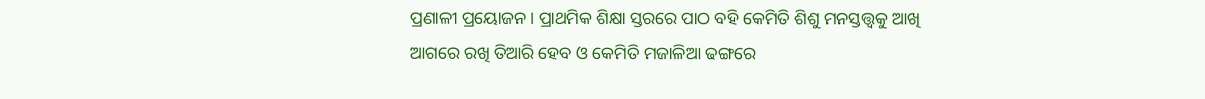ପ୍ରଣାଳୀ ପ୍ରୟୋଜନ। ପ୍ରାଥମିକ ଶିକ୍ଷା ସ୍ତରରେ ପାଠ ବହି କେମିତି ଶିଶୁ ମନସ୍ତତ୍ତ୍ୱକୁ ଆଖି ଆଗରେ ରଖି ତିଆରି ହେବ ଓ କେମିତି ମଜାଳିଆ ଢଙ୍ଗରେ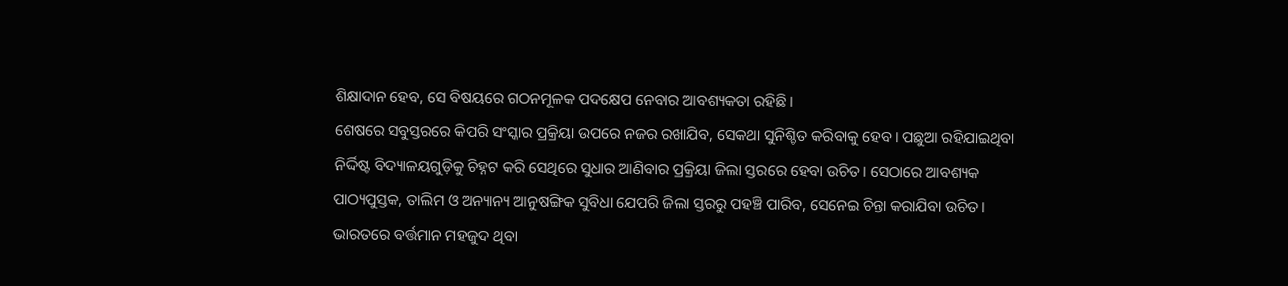ଶିକ୍ଷାଦାନ ହେବ, ସେ ବିଷୟରେ ଗଠନମୂଳକ ପଦକ୍ଷେପ ନେବାର ଆବଶ୍ୟକତା ରହିଛି।
ଶେଷରେ ସବୁସ୍ତରରେ କିପରି ସଂସ୍କାର ପ୍ରକ୍ରିୟା ଉପରେ ନଜର ରଖାଯିବ, ସେକଥା ସୁନିଶ୍ଚିତ କରିବାକୁ ହେବ। ପଛୁଆ ରହିଯାଇଥିବା ନିର୍ଦ୍ଦିଷ୍ଟ ବିଦ୍ୟାଳୟଗୁଡ଼ିକୁ ଚିହ୍ନଟ କରି ସେଥିରେ ସୁଧାର ଆଣିବାର ପ୍ରକ୍ରିୟା ଜିଲା ସ୍ତରରେ ହେବା ଉଚିତ। ସେଠାରେ ଆବଶ୍ୟକ ପାଠ୍ୟପୁସ୍ତକ, ତାଲିମ ଓ ଅନ୍ୟାନ୍ୟ ଆନୁଷଙ୍ଗିକ ସୁବିଧା ଯେପରି ଜିଲା ସ୍ତରରୁ ପହଞ୍ଚି ପାରିବ, ସେନେଇ ଚିନ୍ତା କରାଯିବା ଉଚିତ।
ଭାରତରେ ବର୍ତ୍ତମାନ ମହଜୁଦ ଥିବା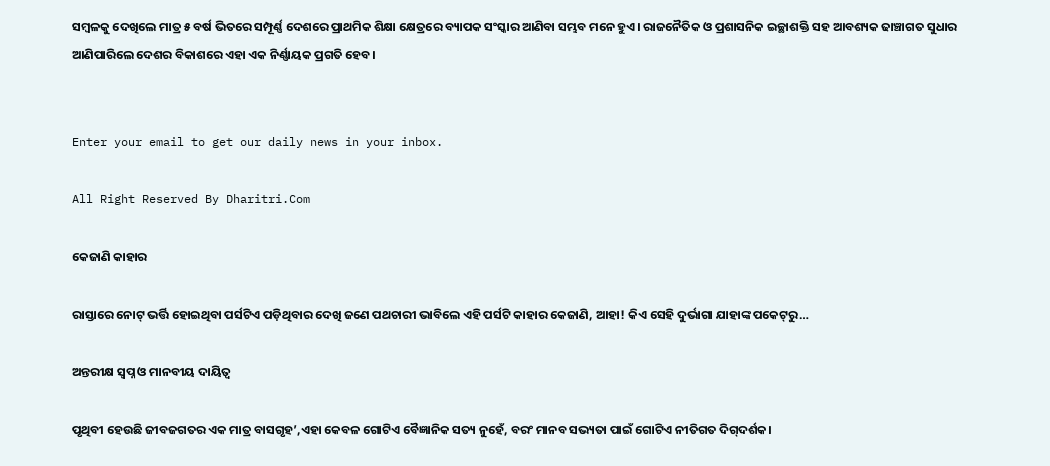ସମ୍ବଳକୁ ଦେଖିଲେ ମାତ୍ର ୫ ବର୍ଷ ଭିତରେ ସମ୍ପୂର୍ଣ୍ଣ ଦେଶରେ ପ୍ରାଥମିକ ଶିକ୍ଷା କ୍ଷେତ୍ରରେ ବ୍ୟାପକ ସଂସ୍କାର ଆଣିବା ସମ୍ଭବ ମନେ ହୁଏ। ରାଜନୈତିକ ଓ ପ୍ରଶାସନିକ ଇଚ୍ଛାଶକ୍ତି ସହ ଆବଶ୍ୟକ ଢାଞ୍ଚାଗତ ସୁଧାର ଆଣିପାରିଲେ ଦେଶର ବିକାଶରେ ଏହା ଏକ ନିର୍ଣ୍ଣାୟକ ପ୍ରଗତି ହେବ।


Enter your email to get our daily news in your inbox.

All Right Reserved By Dharitri.Com

କେଜାଣି କାହାର

ରାସ୍ତାରେ ନୋଟ୍‌ ଭର୍ତ୍ତି ହୋଇଥିବା ପର୍ସଟିଏ ପଡ଼ିଥିବାର ଦେଖି ଜଣେ ପଥଚାରୀ ଭାବିଲେ ଏହି ପର୍ସଟି କାହାର କେଜାଣି, ଆହା! କିଏ ସେହି ଦୁର୍ଭାଗା ଯାହାଙ୍କ ପକେଟ୍‌ରୁ…

ଅନ୍ତରୀକ୍ଷ ସ୍ବପ୍ନ ଓ ମାନବୀୟ ଦାୟିତ୍ୱ

ପୃଥିବୀ ହେଉଛି ଜୀବଜଗତର ଏକ ମାତ୍ର ବାସଗୃହ’,ଏହା କେବଳ ଗୋଟିଏ ବୈଜ୍ଞାନିକ ସତ୍ୟ ନୁହେଁ, ବରଂ ମାନବ ସଭ୍ୟତା ପାଇଁ ଗୋଟିଏ ନୀତିଗତ ଦିଗ୍‌ଦର୍ଶକ।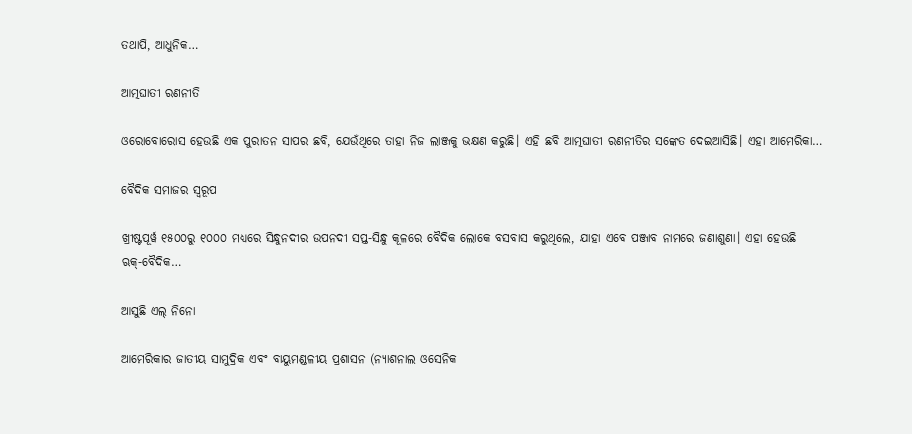ତଥାପି, ଆଧୁନିକ…

ଆତ୍ମଘାତୀ ରଣନୀତି

ଓରୋବୋରୋସ ହେଉଛି ଏକ ପୁରାତନ ସାପର ଛବି, ଯେଉଁଥିରେ ତାହା ନିଜ ଲାଞ୍ଜକୁ ଭକ୍ଷଣ କରୁଛି। ଏହି ଛବି ଆତ୍ମଘାତୀ ରଣନୀତିର ସଙ୍କେତ ଦେଇଆସିଛି। ଏହା ଆମେରିକା…

ବୈଦିକ ସମାଜର ସ୍ୱରୂପ

ଖ୍ରୀଷ୍ଟପୂର୍ୱ ୧୫୦୦ରୁ ୧୦୦୦ ମଧ୍ୟରେ ସିନ୍ଧୁନଦୀର ଉପନଦୀ ସପ୍ତ-ସିନ୍ଧୁ କୂଳରେ ବୈଦିକ ଲୋକେ ବସବାସ କରୁଥିଲେ, ଯାହା ଏବେ ପଞ୍ଜାବ ନାମରେ ଜଣାଶୁଣା। ଏହା ହେଉଛି ଋକ୍‌-ବୈଦିକ…

ଆସୁଛି ଏଲ୍‌ ନିନୋ

ଆମେରିକାର ଜାତୀୟ ସାମୁଦ୍ରିକ ଏବଂ ବାୟୁମଣ୍ଡଳୀୟ ପ୍ରଶାସନ (ନ୍ୟାଶନାଲ ଓସେନିକ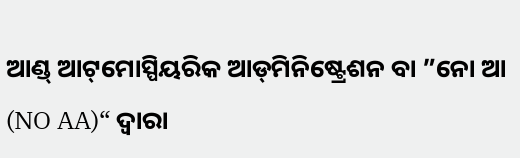ଆଣ୍ଡ୍‌ ଆଟ୍‌ମୋସ୍ପିୟରିକ ଆଡ୍‌ମିନିଷ୍ଟ୍ରେଶନ ବା ”ନୋ ଆ (NO AA)“ ଦ୍ୱାରା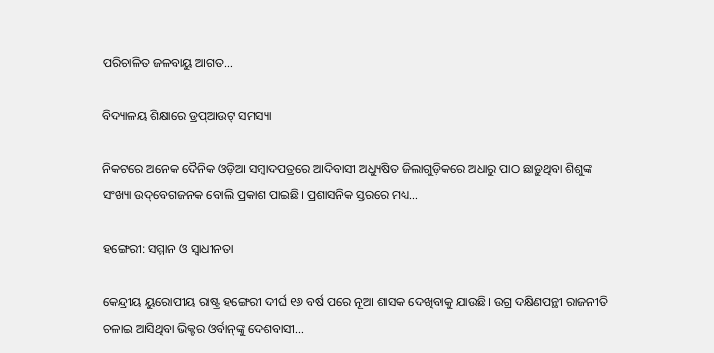ପରିଚାଳିତ ଜଳବାୟୁ ଆଗତ…

ବିଦ୍ୟାଳୟ ଶିକ୍ଷାରେ ଡ୍ରପ୍‌ଆଉଟ୍‌ ସମସ୍ୟା

ନିକଟରେ ଅନେକ ଦୈନିକ ଓଡ଼ିଆ ସମ୍ବାଦପତ୍ରରେ ଆଦିବାସୀ ଅଧ୍ୟୁଷିତ ଜିଲାଗୁଡ଼ିକରେ ଅଧାରୁ ପାଠ ଛାଡ଼ୁଥିବା ଶିଶୁଙ୍କ ସଂଖ୍ୟା ଉଦ୍‌ବେଗଜନକ ବୋଲି ପ୍ରକାଶ ପାଇଛି। ପ୍ରଶାସନିକ ସ୍ତରରେ ମଧ୍ୟ…

ହଙ୍ଗେରୀ: ସମ୍ମାନ ଓ ସ୍ବାଧୀନତା

କେନ୍ଦ୍ରୀୟ ୟୁରୋପୀୟ ରାଷ୍ଟ୍ର ହଙ୍ଗେରୀ ଦୀର୍ଘ ୧୬ ବର୍ଷ ପରେ ନୂଆ ଶାସକ ଦେଖିବାକୁ ଯାଉଛି। ଉଗ୍ର ଦକ୍ଷିଣପନ୍ଥୀ ରାଜନୀତି ଚଳାଇ ଆସିଥିବା ଭିକ୍ଟର ଓର୍ବାନ୍‌ଙ୍କୁ ଦେଶବାସୀ…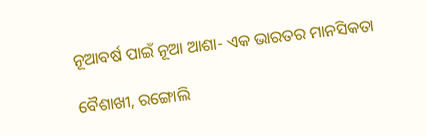ନୂଆବର୍ଷ ପାଇଁ ନୂଆ ଆଶା- ଏକ ଭାରତର ମାନସିକତା

ବୈଶାଖୀ, ରଙ୍ଗୋଲି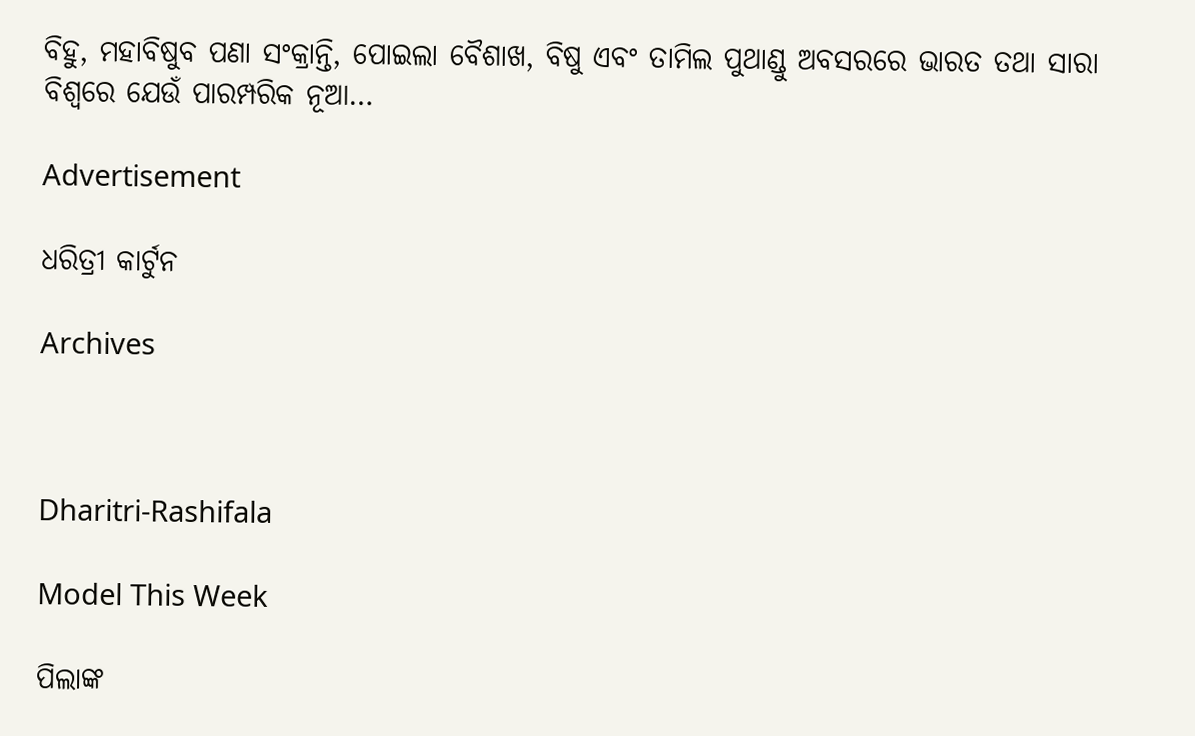ବିହୁ, ମହାବିଷୁବ ପଣା ସଂକ୍ରାନ୍ତି, ପୋଇଲା ବୈଶାଖ, ବିଷୁ ଏବଂ ତାମିଲ ପୁଥାଣ୍ଡୁ ଅବସରରେ ଭାରତ ତଥା ସାରା ବିଶ୍ୱରେ ଯେଉଁ ପାରମ୍ପରିକ ନୂଆ…

Advertisement

ଧରିତ୍ରୀ କାର୍ଟୁନ

Archives



Dharitri-Rashifala

Model This Week

ପିଲାଙ୍କ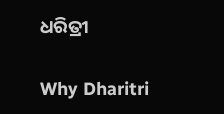ଧରିତ୍ରୀ

Why Dharitri